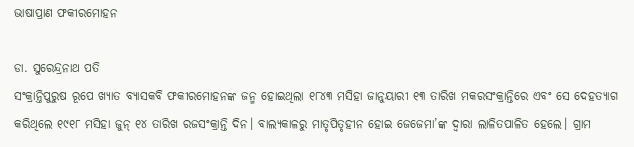ଭାଷାପ୍ରାଣ ଫକୀରମୋହନ

ଡା. ସୁରେନ୍ଦ୍ରନାଥ ପତି
ସଂକ୍ରାନ୍ତିପୁରୁଷ ରୂପେ ଖ୍ୟାତ ବ୍ୟାସକବି ଫକୀରମୋହନଙ୍କ ଜନ୍ମ ହୋଇଥିଲା ୧୮୪୩ ମସିହା ଜାନୁୟାରୀ ୧୩ ତାରିଖ ମକରସଂକ୍ରାନ୍ତିରେ ଏବଂ ସେ ଦେହତ୍ୟାଗ କରିଥିଲେ ୧୯୧୮ ମସିହା ଜୁନ୍‌ ୧୪ ତାରିଖ ରଜସଂକ୍ରାନ୍ତି ଦିନ। ବାଲ୍ୟକାଳରୁ ମାତୃପିତୃହୀନ ହୋଇ ଜେଜେମା’ଙ୍କ ଦ୍ୱାରା ଲାଳିତପାଳିତ ହେଲେ। ଗ୍ରାମ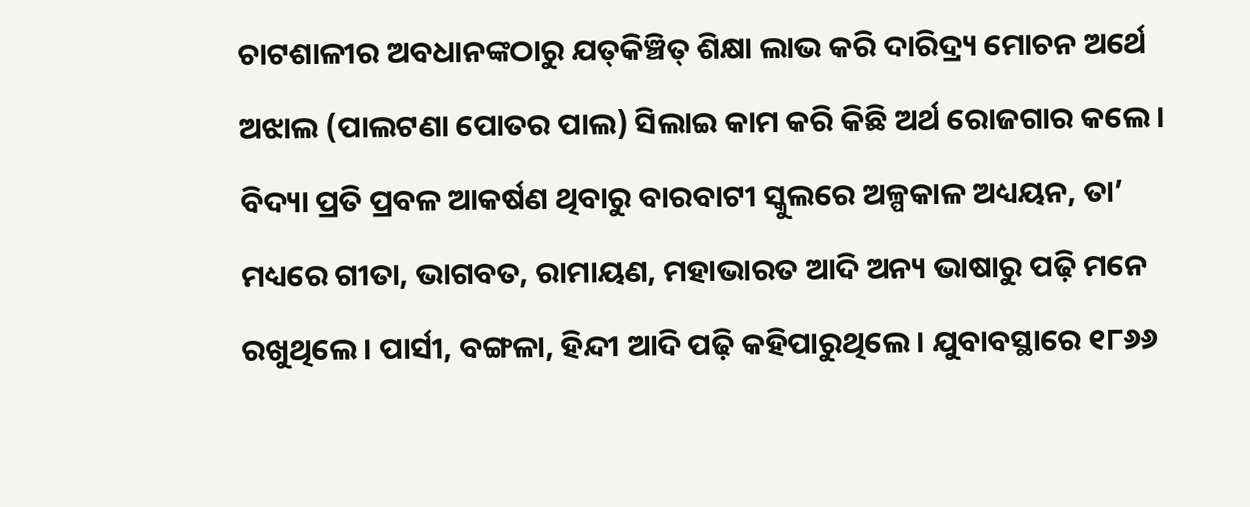ଚାଟଶାଳୀର ଅବଧାନଙ୍କଠାରୁ ଯତ୍‌କିଞ୍ଚିତ୍‌ ଶିକ୍ଷା ଲାଭ କରି ଦାରିଦ୍ର୍ୟ ମୋଚନ ଅର୍ଥେ ଅଝାଲ (ପାଲଟଣା ପୋତର ପାଲ) ସିଲାଇ କାମ କରି କିଛି ଅର୍ଥ ରୋଜଗାର କଲେ। ବିଦ୍ୟା ପ୍ରତି ପ୍ରବଳ ଆକର୍ଷଣ ଥିବାରୁ ବାରବାଟୀ ସ୍କୁଲରେ ଅଳ୍ପକାଳ ଅଧ୍ୟୟନ, ତା’ ମଧ୍ୟରେ ଗୀତା, ଭାଗବତ, ରାମାୟଣ, ମହାଭାରତ ଆଦି ଅନ୍ୟ ଭାଷାରୁ ପଢ଼ି ମନେ ରଖୁଥିଲେ। ପାର୍ସୀ, ବଙ୍ଗଳା, ହିନ୍ଦୀ ଆଦି ପଢ଼ି କହିପାରୁଥିଲେ। ଯୁବାବସ୍ଥାରେ ୧୮୬୬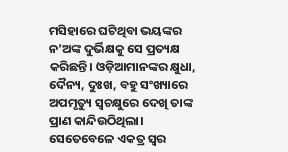ମସିହାରେ ଘଟିଥିବା ଭୟଙ୍କର ନ’ଅଙ୍କ ଦୁର୍ଭିକ୍ଷକୁ ସେ ପ୍ରତ୍ୟକ୍ଷ କରିଛନ୍ତି। ଓଡ଼ିଆମାନଙ୍କର କ୍ଷୁଧା, ଦୈନ୍ୟ, ଦୁଃଖ, ବହୁ ସଂଖ୍ୟାରେ ଅପମୃତ୍ୟୁ ସ୍ବଚକ୍ଷୁରେ ଦେଖି ତାଙ୍କ ପ୍ରାଣ କାନ୍ଦିଉଠିଥିଲା। ସେତେବେଳେ ଏକତ୍ର ସ୍ବର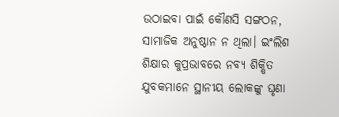ଉଠାଇବା ପାଇଁ କୌଣସି ସଙ୍ଗଠନ, ସାମାଜିକ ଅନୁଷ୍ଠାନ ନ ଥିଲା। ଇଂଲିଶ ଶିକ୍ଷାର କୁପ୍ରଭାବରେ ନବ୍ୟ ଶିକ୍ଷିତ ଯୁବକମାନେ ସ୍ଥାନୀୟ ଲୋକଙ୍କୁ ଘୃଣା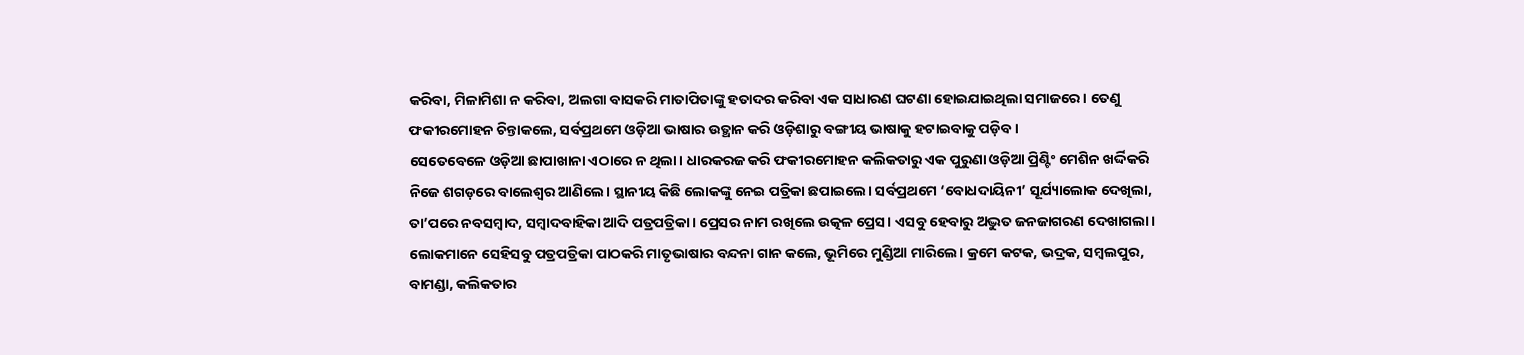କରିବା, ମିଳାମିଶା ନ କରିବା, ଅଲଗା ବାସକରି ମାତାପିତାଙ୍କୁ ହତାଦର କରିବା ଏକ ସାଧାରଣ ଘଟଣା ହୋଇଯାଇଥିଲା ସମାଜରେ। ତେଣୁ ଫକୀରମୋହନ ଚିନ୍ତାକଲେ, ସର୍ବପ୍ରଥମେ ଓଡ଼ିଆ ଭାଷାର ଉତ୍ଥାନ କରି ଓଡ଼ିଶାରୁ ବଙ୍ଗୀୟ ଭାଷାକୁ ହଟାଇବାକୁ ପଡ଼ିବ।
ସେତେବେଳେ ଓଡ଼ିଆ ଛାପାଖାନା ଏଠାରେ ନ ଥିଲା। ଧାରକରଜ କରି ଫକୀରମୋହନ କଲିକତାରୁ ଏକ ପୁରୁଣା ଓଡ଼ିଆ ପ୍ରିଣ୍ଟିଂ ମେଶିନ ଖର୍ଦ୍ଦିକରି ନିଜେ ଶଗଡ଼ରେ ବାଲେଶ୍ୱର ଆଣିଲେ। ସ୍ଥାନୀୟ କିଛି ଲୋକଙ୍କୁ ନେଇ ପତ୍ରିକା ଛପାଇଲେ। ସର୍ବପ୍ରଥମେ ‘ବୋଧଦାୟିନୀ’ ସୂର୍ଯ୍ୟାଲୋକ ଦେଖିଲା, ତା’ପରେ ନବସମ୍ବାଦ, ସମ୍ବାଦବାହିକା ଆଦି ପତ୍ରପତ୍ରିକା। ପ୍ରେସର ନାମ ରଖିଲେ ଉତ୍କଳ ପ୍ରେସ। ଏସବୁ ହେବାରୁ ଅଦ୍ଭୁତ ଜନଜାଗରଣ ଦେଖାଗଲା। ଲୋକମାନେ ସେହିସବୁ ପତ୍ରପତ୍ରିକା ପାଠକରି ମାତୃଭାଷାର ବନ୍ଦନା ଗାନ କଲେ, ଭୂମିରେ ମୁଣ୍ଡିଆ ମାରିଲେ। କ୍ରମେ କଟକ, ଭଦ୍ରକ, ସମ୍ବଲପୁର, ବାମଣ୍ଡା, କଲିକତାର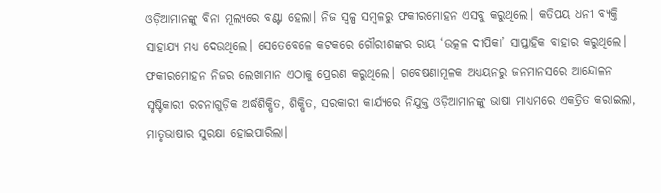ଓଡ଼ିଆମାନଙ୍କୁ ବିନା ମୂଲ୍ୟରେ ବଣ୍ଟା ହେଲା। ନିଜ ସ୍ବଳ୍ପ ସମ୍ବଳରୁ ଫକୀରମୋହନ ଏସବୁ କରୁଥିଲେ। କତିପୟ ଧନୀ ବ୍ୟକ୍ତି ସାହାଯ୍ୟ ମଧ୍ୟ ଦେଉଥିଲେ। ସେତେବେଳେ କଟକରେ ଗୌରୀଶଙ୍କର ରାୟ ‘ଉତ୍କଳ ଦୀପିକା’ ସାପ୍ତାହିକ ବାହାର କରୁଥିଲେ। ଫକୀରମୋହନ ନିଜର ଲେଖାମାନ ଏଠାକୁ ପ୍ରେରଣ କରୁଥିଲେ। ଗବେଷଣାମୂଳକ ଅଧ୍ୟୟନରୁ ଜନମାନସରେ ଆନ୍ଦୋଳନ ସୃଷ୍ଟିକାରୀ ରଚନାଗୁଡ଼ିକ ଅର୍ଦ୍ଧଶିକ୍ଷିତ, ଶିକ୍ଷିତ, ସରକାରୀ କାର୍ଯ୍ୟରେ ନିଯୁକ୍ତ ଓଡ଼ିଆମାନଙ୍କୁ ଭାଷା ମାଧ୍ୟମରେ ଏକତ୍ରିତ କରାଇଲା, ମାତୃଭାଷାର ସୁରକ୍ଷା ହୋଇପାରିଲା।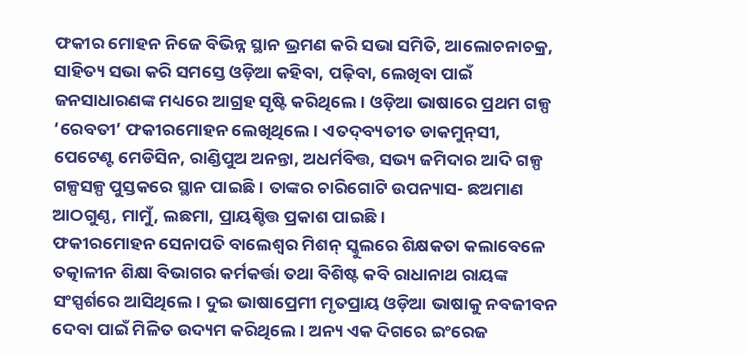ଫକୀର ମୋହନ ନିଜେ ବିଭିନ୍ନ ସ୍ଥାନ ଭ୍ରମଣ କରି ସଭା ସମିତି, ଆଲୋଚନାଚକ୍ର, ସାହିତ୍ୟ ସଭା କରି ସମସ୍ତେ ଓଡ଼ିଆ କହିବା, ପଢ଼ିବା, ଲେଖିବା ପାଇଁ ଜନସାଧାରଣଙ୍କ ମଧ୍ୟରେ ଆଗ୍ରହ ସୃଷ୍ଟି କରିଥିଲେ। ଓଡ଼ିଆ ଭାଷାରେ ପ୍ରଥମ ଗଳ୍ପ ‘ରେବତୀ’ ଫକୀରମୋହନ ଲେଖିଥିଲେ। ଏତଦ୍‌ବ୍ୟତୀତ ଡାକମୁନ୍‌ସୀ, ପେଟେଣ୍ଟ ମେଡିସିନ, ରାଣ୍ଡିପୁଅ ଅନନ୍ତା, ଅଧର୍ମବିତ୍ତ, ସଭ୍ୟ ଜମିଦାର ଆଦି ଗଳ୍ପ ଗଳ୍ପସଳ୍ପ ପୁସ୍ତକରେ ସ୍ଥାନ ପାଇଛି। ତାଙ୍କର ଚାରିଗୋଟି ଉପନ୍ୟାସ- ଛଅମାଣ ଆଠଗୁଣ୍ଠ, ମାମୁଁ, ଲଛମା, ପ୍ରାୟଶ୍ଚିତ୍ତ ପ୍ରକାଶ ପାଇଛି।
ଫକୀରମୋହନ ସେନାପତି ବାଲେଶ୍ୱର ମିଶନ୍‌ ସ୍କୁଲରେ ଶିକ୍ଷକତା କଲାବେଳେ ତତ୍କାଳୀନ ଶିକ୍ଷା ବିଭାଗର କର୍ମକର୍ତ୍ତା ତଥା ବିଶିଷ୍ଟ କବି ରାଧାନାଥ ରାୟଙ୍କ ସଂସ୍ପର୍ଶରେ ଆସିଥିଲେ। ଦୁଇ ଭାଷାପ୍ରେମୀ ମୃତପ୍ରାୟ ଓଡ଼ିଆ ଭାଷାକୁ ନବଜୀବନ ଦେବା ପାଇଁ ମିଳିତ ଉଦ୍ୟମ କରିଥିଲେ। ଅନ୍ୟ ଏକ ଦିଗରେ ଇଂରେଜ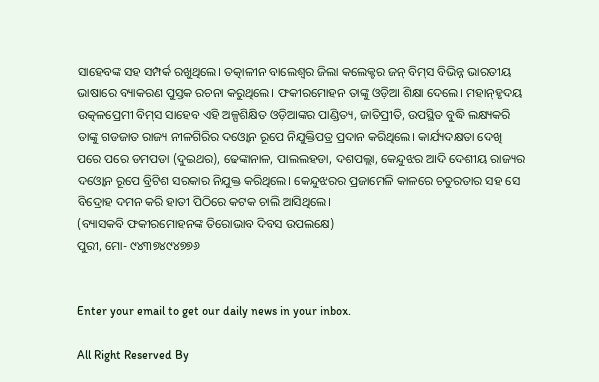ସାହେବଙ୍କ ସହ ସମ୍ପର୍କ ରଖୁଥିଲେ। ତତ୍କାଳୀନ ବାଲେଶ୍ୱର ଜିଲା କଲେକ୍ଟର ଜନ୍‌ ବିମ୍‌ସ ବିଭିନ୍ନ ଭାରତୀୟ ଭାଷାରେ ବ୍ୟାକରଣ ପୁସ୍ତକ ରଚନା କରୁଥିଲେ। ଫକୀରମୋହନ ତାଙ୍କୁ ଓଡ଼ିଆ ଶିକ୍ଷା ଦେଲେ। ମହାନ୍‌ହୃଦୟ ଉତ୍କଳପ୍ରେମୀ ବିମ୍‌ସ ସାହେବ ଏହି ଅଳ୍ପଶିକ୍ଷିତ ଓଡ଼ିଆଙ୍କର ପାଣ୍ଡିତ୍ୟ, ଜାତିପ୍ରୀତି, ଉପସ୍ଥିତ ବୁଦ୍ଧି ଲକ୍ଷ୍ୟକରି ତାଙ୍କୁ ଗଡଜାତ ରାଜ୍ୟ ନୀଳଗିରିର ଦଓ୍ବୋନ ରୂପେ ନିଯୁକ୍ତିପତ୍ର ପ୍ରଦାନ କରିଥିଲେ। କାର୍ଯ୍ୟଦକ୍ଷତା ଦେଖି ପରେ ପରେ ଡମପଡା (ଦୁଇଥର), ଢେଙ୍କାନାଳ, ପାଲଲହଡା, ଦଶପଲ୍ଲା, କେନ୍ଦୁଝର ଆଦି ଦେଶୀୟ ରାଜ୍ୟର ଦଓ୍ବୋନ ରୂପେ ବ୍ରିଟିଶ ସରକାର ନିଯୁକ୍ତ କରିଥିଲେ। କେନ୍ଦୁଝରର ପ୍ରଜାମେଳି କାଳରେ ଚତୁରତାର ସହ ସେ ବିଦ୍ରୋହ ଦମନ କରି ହାତୀ ପିଠିରେ କଟକ ଚାଲି ଆସିଥିଲେ।
(ବ୍ୟାସକବି ଫକୀରମୋହନଙ୍କ ତିରୋଭାବ ଦିବସ ଉପଲକ୍ଷେ)
ପୁରୀ, ମୋ- ୯୪୩୭୪୯୪୭୭୬


Enter your email to get our daily news in your inbox.

All Right Reserved By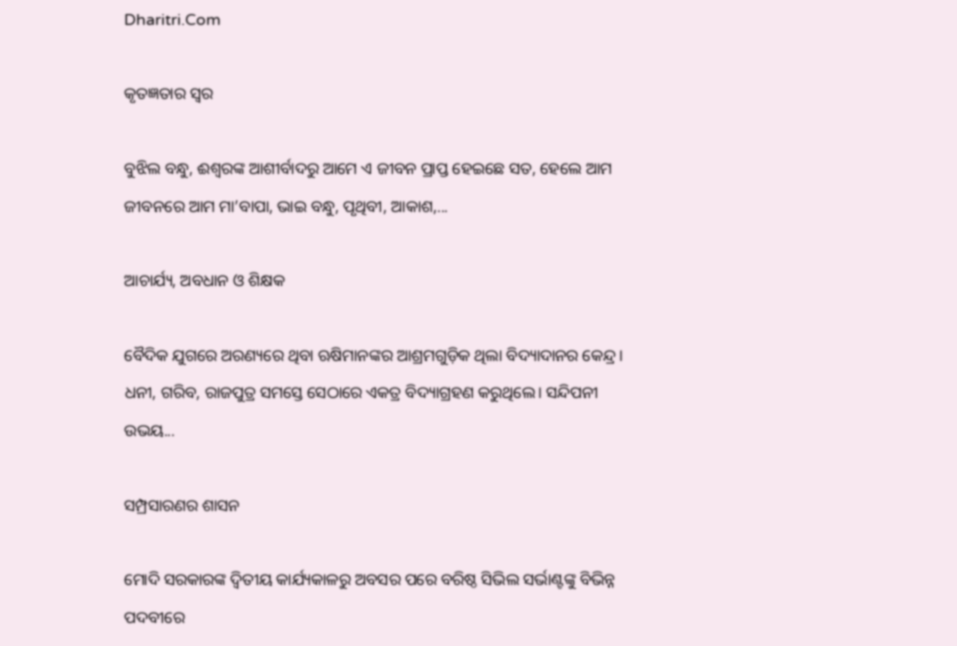Dharitri.Com

କୃତଜ୍ଞତାର ସ୍ବର

ବୁଝିଲ ବନ୍ଧୁ, ଈଶ୍ବରଙ୍କ ଆଶୀର୍ବାଦରୁ ଆମେ ଏ ଜୀବନ ପ୍ରାପ୍ତ ହେଇଛେ ସତ, ହେଲେ ଆମ ଜୀବନରେ ଆମ ମା’ବାପା, ଭାଇ ବନ୍ଧୁ, ପୃଥିବୀ, ଆକାଶ,...

ଆଚାର୍ଯ୍ୟ, ଅବଧାନ ଓ ଶିକ୍ଷକ

ବୈଦିକ ଯୁଗରେ ଅରଣ୍ୟରେ ଥିବା ଋଷିମାନଙ୍କର ଆଶ୍ରମଗୁଡ଼ିକ ଥିଲା ବିଦ୍ୟାଦାନର କେନ୍ଦ୍ର। ଧନୀ, ଗରିବ, ରାଜପୁତ୍ର ସମସ୍ତେ ସେଠାରେ ଏକତ୍ର ବିଦ୍ୟାଗ୍ରହଣ କରୁଥିଲେ। ସନ୍ଦିପନୀ ଉଭୟ...

ସମ୍ପ୍ରସାରଣର ଶାସନ

ମୋଦି ସରକାରଙ୍କ ଦ୍ୱିତୀୟ କାର୍ଯ୍ୟକାଳରୁ ଅବସର ପରେ ବରିଷ୍ଠ ସିଭିଲ ସର୍ଭାଣ୍ଟଙ୍କୁ ବିଭିନ୍ନ ପଦବୀରେ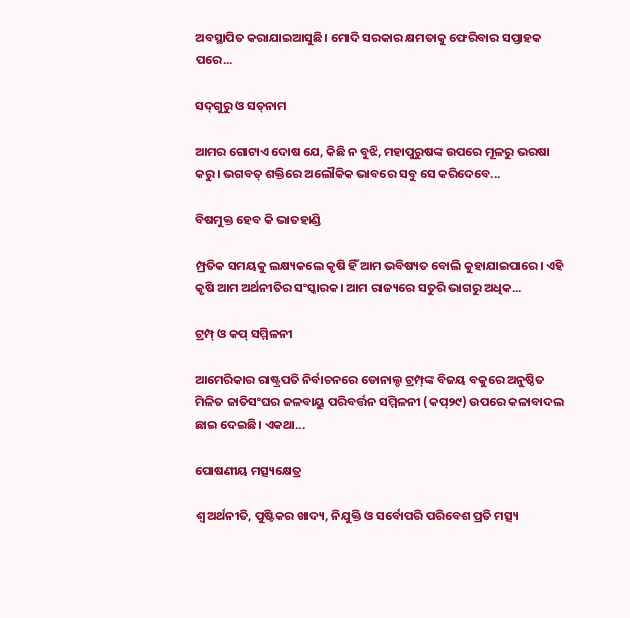ଅବସ୍ଥାପିତ କରାଯାଇଆସୁଛି। ମୋଦି ସରକାର କ୍ଷମତାକୁ ଫେରିବାର ସପ୍ତାହକ ପରେ...

ସଦ୍‌ଗୁରୁ ଓ ସତ୍‌ନାମ

ଆମର ଗୋଟାଏ ଦୋଷ ଯେ, କିଛି ନ ବୁଝି, ମହାପୁରୁଷଙ୍କ ଉପରେ ମୂଳରୁ ଭରଷା କରୁ। ଭଗବତ୍‌ ଶକ୍ତିରେ ଅଲୌକିକ ଭାବରେ ସବୁ ସେ କରିଦେବେ...

ବିଷମୁକ୍ତ ହେବ କି ଭାତହାଣ୍ଡି

ମ୍ପ୍ରତିକ ସମୟକୁ ଲକ୍ଷ୍ୟକଲେ କୃଷି ହିଁ ଆମ ଭବିଷ୍ୟତ ବୋଲି କୁହାଯାଇପାରେ। ଏହି କୃଷି ଆମ ଅର୍ଥନୀତିର ସଂସ୍କାରକ। ଆମ ରାଜ୍ୟରେ ସତୁରି ଭାଗରୁ ଅଧିକ...

ଟ୍ରମ୍ପ୍‌ ଓ କପ୍‌ ସମ୍ମିଳନୀ

ଆମେରିକାର ରାଷ୍ଟ୍ରପତି ନିର୍ବାଚନରେ ଡୋନାଲ୍ଡ ଟ୍ରମ୍ପ୍‌ଙ୍କ ବିଜୟ ବକୁରେ ଅନୁଷ୍ଠିତ ମିଳିତ ଜାତିସଂଘର ଜଳବାୟୁ ପରିବର୍ତ୍ତନ ସମ୍ମିଳନୀ (କପ୍‌୨୯) ଉପରେ କଳାବାଦଲ ଛାଇ ଦେଇଛି। ଏକଥା...

ପୋଷଣୀୟ ମତ୍ସ୍ୟକ୍ଷେତ୍ର

ଶ୍ୱ ଅର୍ଥନୀତି, ପୁଷ୍ଟିକର ଖାଦ୍ୟ, ନିଯୁକ୍ତି ଓ ସର୍ବୋପରି ପରିବେଶ ପ୍ରତି ମତ୍ସ୍ୟ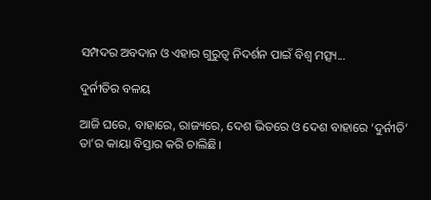ସମ୍ପଦର ଅବଦାନ ଓ ଏହାର ଗୁରୁତ୍ୱ ନିଦର୍ଶନ ପାଇଁ ବିଶ୍ୱ ମତ୍ସ୍ୟ...

ଦୁର୍ନୀତିର ବଳୟ

ଆଜି ଘରେ, ବାହାରେ, ରାଜ୍ୟରେ, ଦେଶ ଭିତରେ ଓ ଦେଶ ବାହାରେ ‘ଦୁର୍ନୀତି’ ତା’ର କାୟା ବିସ୍ତାର କରି ଚାଲିଛି।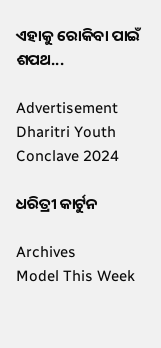ଏହାକୁ ରୋକିବା ପାଇଁ ଶପଥ...

Advertisement
Dharitri Youth Conclave 2024

ଧରିତ୍ରୀ କାର୍ଟୁନ

Archives
Model This Week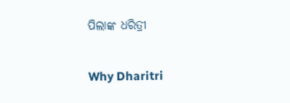ପିଲାଙ୍କ ଧରିତ୍ରୀ

Why Dharitri